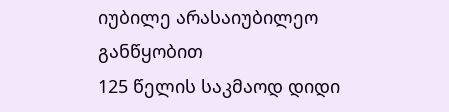იუბილე არასაიუბილეო განწყობით
125 წელის საკმაოდ დიდი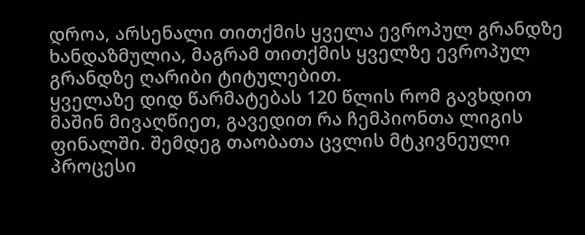დროა, არსენალი თითქმის ყველა ევროპულ გრანდზე ხანდაზმულია, მაგრამ თითქმის ყველზე ევროპულ გრანდზე ღარიბი ტიტულებით.
ყველაზე დიდ წარმატებას 120 წლის რომ გავხდით მაშინ მივაღწიეთ, გავედით რა ჩემპიონთა ლიგის ფინალში. შემდეგ თაობათა ცვლის მტკივნეული პროცესი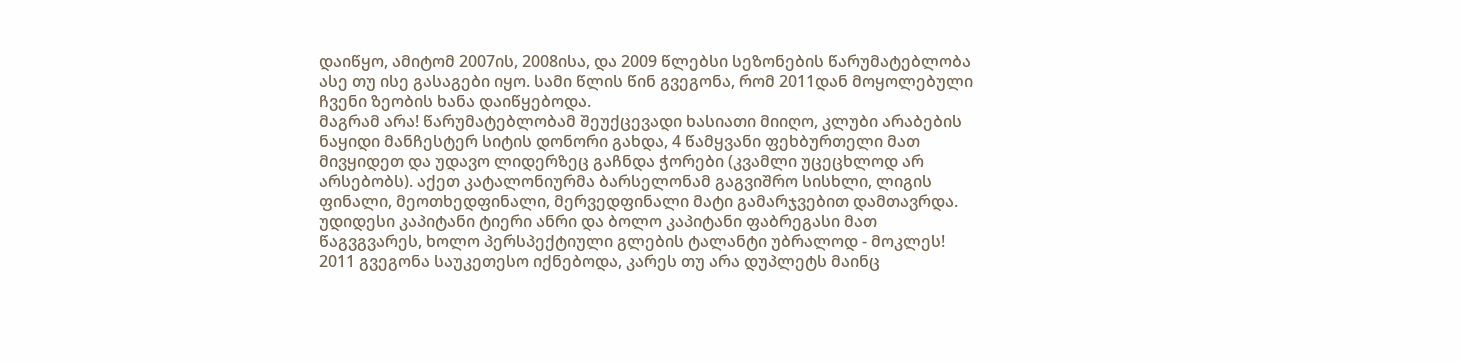დაიწყო, ამიტომ 2007ის, 2008ისა, და 2009 წლებსი სეზონების წარუმატებლობა ასე თუ ისე გასაგები იყო. სამი წლის წინ გვეგონა, რომ 2011დან მოყოლებული ჩვენი ზეობის ხანა დაიწყებოდა.
მაგრამ არა! წარუმატებლობამ შეუქცევადი ხასიათი მიიღო, კლუბი არაბების ნაყიდი მანჩესტერ სიტის დონორი გახდა, 4 წამყვანი ფეხბურთელი მათ მივყიდეთ და უდავო ლიდერზეც გაჩნდა ჭორები (კვამლი უცეცხლოდ არ არსებობს). აქეთ კატალონიურმა ბარსელონამ გაგვიშრო სისხლი, ლიგის ფინალი, მეოთხედფინალი, მერვედფინალი მატი გამარჯვებით დამთავრდა. უდიდესი კაპიტანი ტიერი ანრი და ბოლო კაპიტანი ფაბრეგასი მათ წაგვგვარეს, ხოლო პერსპექტიული გლების ტალანტი უბრალოდ - მოკლეს!
2011 გვეგონა საუკეთესო იქნებოდა, კარეს თუ არა დუპლეტს მაინც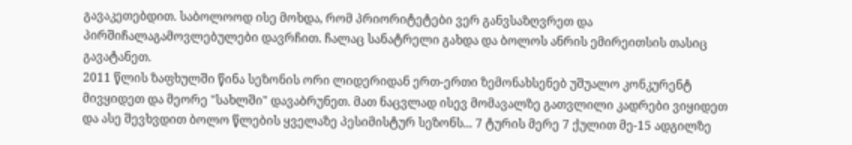გავაკეთებდით. საბოლოოდ ისე მოხდა, რომ პრიორიტეტები ვერ განვსაზღვრეთ და პირშიჩალაგამოვლებულები დავრჩით. ჩალაც სანატრელი გახდა და ბოლოს ანრის ემირეითსის თასიც გავატანეთ.
2011 წლის ზაფხულში წინა სეზონის ორი ლიდერიდან ერთ-ერთი ზემონახსენებ უშუალო კონკურენტ მივყიდეთ და მეორე "სახლში" დავაბრუნეთ. მათ ნაცვლად ისევ მომავალზე გათვლილი კადრები ვიყიდეთ და ასე შევხვდით ბოლო წლების ყველაზე პესიმისტურ სეზონს... 7 ტურის მერე 7 ქულით მე-15 ადგილზე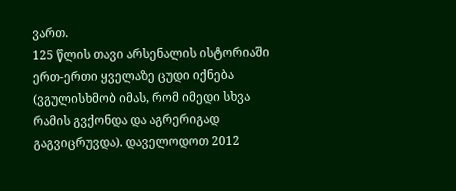ვართ.
125 წლის თავი არსენალის ისტორიაში ერთ-ერთი ყველაზე ცუდი იქნება (ვგულისხმობ იმას, რომ იმედი სხვა რამის გვქონდა და აგრერიგად გაგვიცრუვდა). დაველოდოთ 2012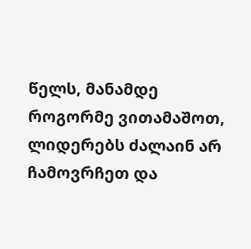წელს, მანამდე როგორმე ვითამაშოთ, ლიდერებს ძალაინ არ ჩამოვრჩეთ და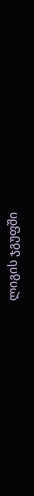ლიგის ჯგუფში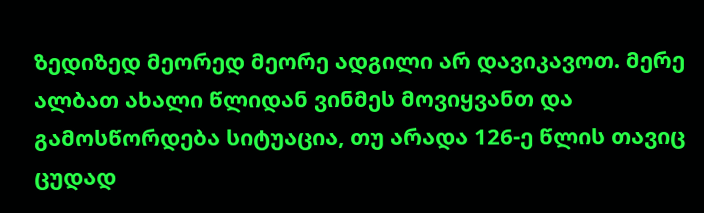ზედიზედ მეორედ მეორე ადგილი არ დავიკავოთ. მერე ალბათ ახალი წლიდან ვინმეს მოვიყვანთ და გამოსწორდება სიტუაცია, თუ არადა 126-ე წლის თავიც ცუდად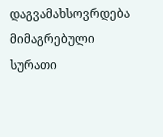დაგვამახსოვრდება
მიმაგრებული სურათი